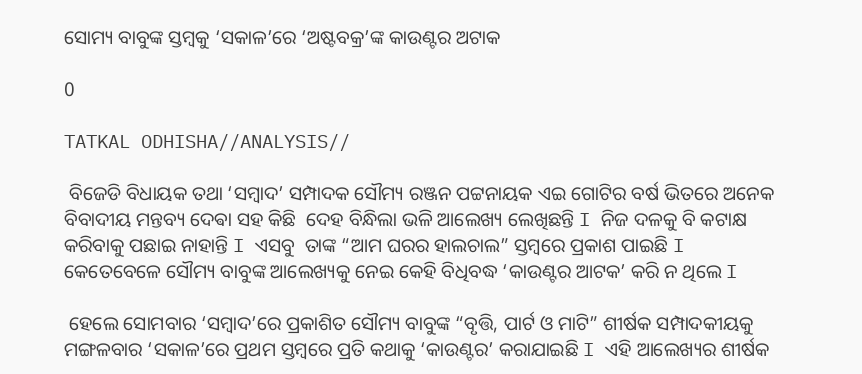ସୋମ୍ୟ ବାବୁଙ୍କ ସ୍ତମ୍ବକୁ ‘ସକାଳ’ରେ ‘ଅଷ୍ଟବକ୍ର’ଙ୍କ କାଉଣ୍ଟର ଅଟାକ

0

TATKAL ODHISHA//ANALYSIS//

 ବିଜେଡି ବିଧାୟକ ତଥା ‘ସମ୍ବାଦ’ ସମ୍ପାଦକ ସୌମ୍ୟ ରଞ୍ଜନ ପଟ୍ଟନାୟକ ଏଇ ଗୋଟିର ବର୍ଷ ଭିତରେ ଅନେକ ବିବାଦୀୟ ମନ୍ତବ୍ୟ ଦେଵା ସହ କିଛି  ଦେହ ବିନ୍ଧିଲା ଭଳି ଆଲେଖ୍ୟ ଲେଖିଛନ୍ତି I ନିଜ ଦଳକୁ ବି କଟାକ୍ଷ କରିବାକୁ ପଛାଇ ନାହାନ୍ତି I ଏସବୁ  ତାଙ୍କ “ଆମ ଘରର ହାଲଚାଲ” ସ୍ତମ୍ବରେ ପ୍ରକାଶ ପାଇଛି I  କେତେବେଳେ ସୌମ୍ୟ ବାବୁଙ୍କ ଆଲେଖ୍ୟକୁ ନେଇ କେହି ବିଧିବଦ୍ଧ ‘କାଉଣ୍ଟର ଆଟକ’ କରି ନ ଥିଲେ I

 ହେଲେ ସୋମବାର ‘ସମ୍ବାଦ’ରେ ପ୍ରକାଶିତ ସୌମ୍ୟ ବାବୁଙ୍କ “ବୃତ୍ତି, ପାର୍ଟ ଓ ମାଟି” ଶୀର୍ଷକ ସମ୍ପାଦକୀୟକୁ ମଙ୍ଗଳବାର ‘ସକାଳ’ରେ ପ୍ରଥମ ସ୍ତମ୍ବରେ ପ୍ରତି କଥାକୁ ‘କାଉଣ୍ଟର’ କରାଯାଇଛି I ଏହି ଆଲେଖ୍ୟର ଶୀର୍ଷକ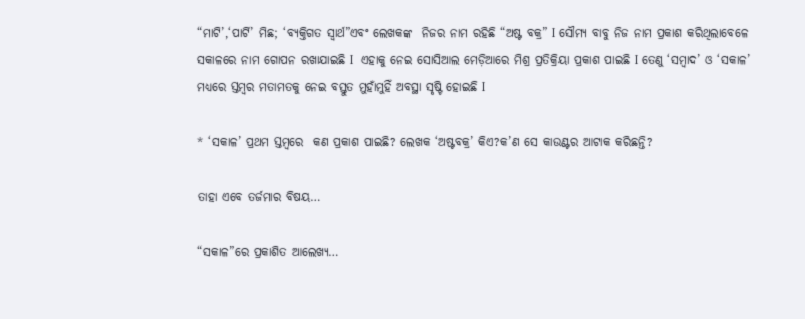“ମାଟି’,‘ପାର୍ଟି’ ମିଛ; ‘ବ୍ୟକ୍ତିଗତ ସ୍ୱାର୍ଥ”ଏବଂ ଲେଖକଙ୍କ  ନିଜର ନାମ ରହିଛି “ଅଷ୍ଟ ବକ୍ର” I ସୌମ୍ୟ ବାବୁ ନିଜ ନାମ ପ୍ରକାଶ କରିଥିଲାବେଳେ ସକାଳରେ ନାମ ଗୋପନ ରଖାଯାଇଛି I  ଏହାକୁ ନେଇ ସୋସିଆଲ ମେଡ଼ିଆରେ ମିଶ୍ର ପ୍ରତିକ୍ରିୟା ପ୍ରକାଶ ପାଇଛି I ତେଣୁ ‘ସମ୍ବାଦ’ ଓ ‘ସକାଳ’ ମଧ୍ୟରେ ସ୍ତମ୍ବର ମତାମତକୁ ନେଇ ବସ୍ତୁତ ମୁହାଁମୁହିଁ ଅବସ୍ଥା ସୃଷ୍ଟି ହୋଇଛି I

* ‘ସକାଳ’ ପ୍ରଥମ ସ୍ତମ୍ବରେ  କଣ ପ୍ରକାଶ ପାଇଛି? ଲେଖକ ‘ଅଷ୍ଟବକ୍ର’ କିଏ?କ’ଣ ସେ କାଉଣ୍ଟର ଆଟାକ କରିଛନ୍ତି?

ତାହା ଏବେ ତର୍ଜମାର ବିଷୟ…

“ସକାଳ”ରେ ପ୍ରକାଶିତ ଆଲେଖ୍ୟ…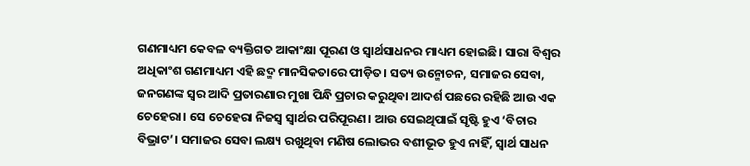ଗଣମାଧ୍ୟମ କେବଳ ବ୍ୟକ୍ତିଗତ ଆକାଂକ୍ଷା ପୂରଣ ଓ ସ୍ୱାର୍ଥସାଧନର ମାଧ୍ୟମ ହୋଇଛି। ସାରା ବିଶ୍ୱର ଅଧିକାଂଶ ଗଣମାଧ୍ୟମ ଏହି ଛଦ୍ମ ମାନସିକତାରେ ପୀଡ଼ିତ। ସତ୍ୟ ଉନ୍ମୋଚନ, ସମାଜର ସେବା, ଜନଗଣଙ୍କ ସ୍ୱର ଆଦି ପ୍ରତାରଣାର ମୁଖା ପିନ୍ଧି ପ୍ରଚାର କରୁଥିବା ଆଦର୍ଶ ପଛରେ ରହିଛି ଆଉ ଏକ ଚେହେରା। ସେ ଚେହେରା ନିଜସ୍ୱ ସ୍ୱାର୍ଥର ପରିପୂରଣ। ଆଉ ସେଇଥିପାଇଁ ସୃଷ୍ଟି ହୁଏ ‘ବିଚାର ବିଭ୍ରାଟ’। ସମାଜର ସେବା ଲକ୍ଷ୍ୟ ରଖୁଥିବା ମଣିଷ ଲୋଭର ବଶୀଭୂତ ହୁଏ ନାହିଁ, ସ୍ୱାର୍ଥ ସାଧନ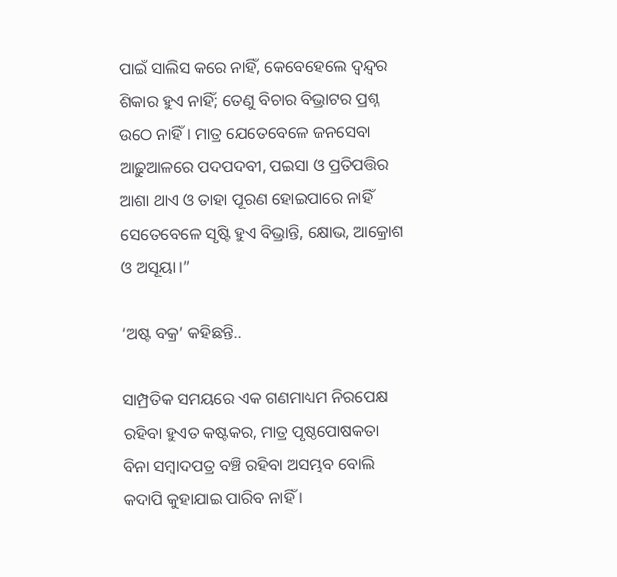ପାଇଁ ସାଲିସ କରେ ନାହିଁ, କେବେହେଲେ ଦ୍ୱନ୍ଦ୍ୱର ଶିକାର ହୁଏ ନାହିଁ; ତେଣୁ ବିଚାର ବିଭ୍ରାଟର ପ୍ରଶ୍ନ ଉଠେ ନାହିଁ। ମାତ୍ର ଯେତେବେଳେ ଜନସେବା ଆଢ଼ୁଆଳରେ ପଦପଦବୀ, ପଇସା ଓ ପ୍ରତିପତ୍ତିର ଆଶା ଥାଏ ଓ ତାହା ପୂରଣ ହୋଇପାରେ ନାହିଁ ସେତେବେଳେ ସୃଷ୍ଟି ହୁଏ ବିଭ୍ରାନ୍ତି, କ୍ଷୋଭ, ଆକ୍ରୋଶ ଓ ଅସୂୟା।”

‘ଅଷ୍ଟ ବକ୍ର’ କହିଛନ୍ତି..

ସାମ୍ପ୍ରତିକ ସମୟରେ ଏକ ଗଣମାଧ୍ୟମ ନିରପେକ୍ଷ ରହିବା ହୁଏତ କଷ୍ଟକର, ମାତ୍ର ପୃଷ୍ଠପୋଷକତା ବିନା ସମ୍ବାଦପତ୍ର ବଞ୍ଚି ରହିବା ଅସମ୍ଭବ ବୋଲି କଦାପି କୁହାଯାଇ ପାରିବ ନାହିଁ ।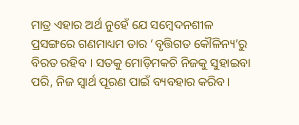ମାତ୍ର ଏହାର ଅର୍ଥ ନୁହେଁ ଯେ ସମ୍ବେଦନଶୀଳ ପ୍ରସଙ୍ଗରେ ଗଣମାଧ୍ୟମ ତାର ‘ବୃତ୍ତିଗତ କୌଳିନ୍ୟ’ରୁ ବିରତ ରହିବ । ସତକୁ ମୋଡ଼ିମକଚି ନିଜକୁ ସୁହାଇବା ପରି, ନିଜ ସ୍ୱାର୍ଥ ପୂରଣ ପାଇଁ ବ୍ୟବହାର କରିବ।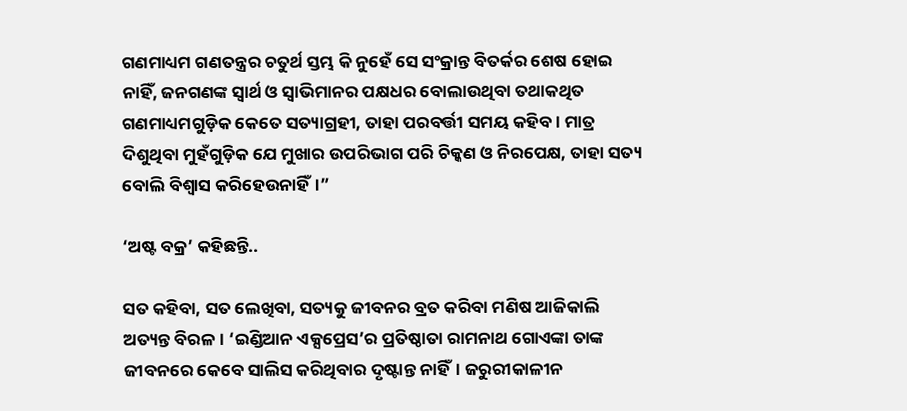ଗଣମାଧ୍ୟମ ଗଣତନ୍ତ୍ରର ଚତୁର୍ଥ ସ୍ତମ୍ଭ କି ନୁହେଁ ସେ ସଂକ୍ରାନ୍ତ ବିତର୍କର ଶେଷ ହୋଇ ନାହିଁ, ଜନଗଣଙ୍କ ସ୍ୱାର୍ଥ ଓ ସ୍ୱାଭିମାନର ପକ୍ଷଧର ବୋଲାଉଥିବା ତଥାକଥିତ ଗଣମାଧ୍ୟମଗୁଡ଼ିକ କେତେ ସତ୍ୟାଗ୍ରହୀ, ତାହା ପରବର୍ତ୍ତୀ ସମୟ କହିବ। ମାତ୍ର ଦିଶୁଥିବା ମୁହଁଗୁଡ଼ିକ ଯେ ମୁଖାର ଉପରିଭାଗ ପରି ଚିକ୍କଣ ଓ ନିରପେକ୍ଷ, ତାହା ସତ୍ୟ ବୋଲି ବିଶ୍ୱାସ କରିହେଉନାହିଁ।”

‘ଅଷ୍ଟ ବକ୍ର’ କହିଛନ୍ତି..

ସତ କହିବା, ସତ ଲେଖିବା, ସତ୍ୟକୁ ଜୀବନର ବ୍ରତ କରିବା ମଣିଷ ଆଜିକାଲି ଅତ୍ୟନ୍ତ ବିରଳ। ‘ଇଣ୍ଡିଆନ ଏକ୍ସପ୍ରେସ’ର ପ୍ରତିଷ୍ଠାତା ରାମନାଥ ଗୋଏଙ୍କା ତାଙ୍କ ଜୀବନରେ କେବେ ସାଲିସ କରିଥିବାର ଦୃଷ୍ଟାନ୍ତ ନାହିଁ। ଜରୁରୀକାଳୀନ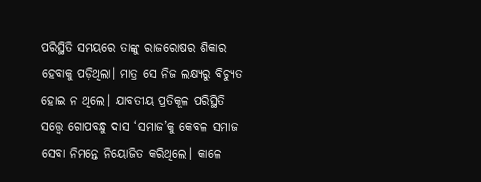ପରିସ୍ଥିତି ସମୟରେ ତାଙ୍କୁ ରାଜରୋଷର ଶିକାର ହେବାକୁ ପଡ଼ିଥିଲା। ମାତ୍ର ସେ ନିଜ ଲକ୍ଷ୍ୟରୁ ବିଚ୍ୟୁତ ହୋଇ ନ ଥିଲେ। ଯାବତୀୟ ପ୍ରତିକୂଳ ପରିସ୍ଥିତି ସତ୍ତ୍ବେ ଗୋପବନ୍ଧୁ ଦାସ ‘ସମାଜ’କୁ କେବଳ ସମାଜ ସେବା ନିମନ୍ତେ ନିୟୋଜିତ କରିଥିଲେ। କାଳେ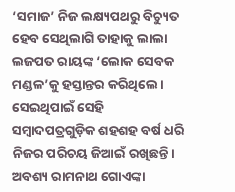‘ସମାଜ’ ନିଜ ଲକ୍ଷ୍ୟପଥରୁ ବିଚ୍ୟୁତ ହେବ ସେଥିଲାଗି ତାହାକୁ ଲାଲା ଲଜପତ ରାୟଙ୍କ ‘ଲୋକ ସେବକ ମଣ୍ଡଳ’କୁ ହସ୍ତାନ୍ତର କରିଥିଲେ। ସେଇଥିପାଇଁ ସେହି ସମ୍ବାଦପତ୍ରଗୁଡ଼ିକ ଶହଶହ ବର୍ଷ ଧରି ନିଜର ପରିଚୟ ଜିଆଇଁ ରଖିଛନ୍ତି। ଅବଶ୍ୟ ରାମନାଥ ଗୋଏଙ୍କା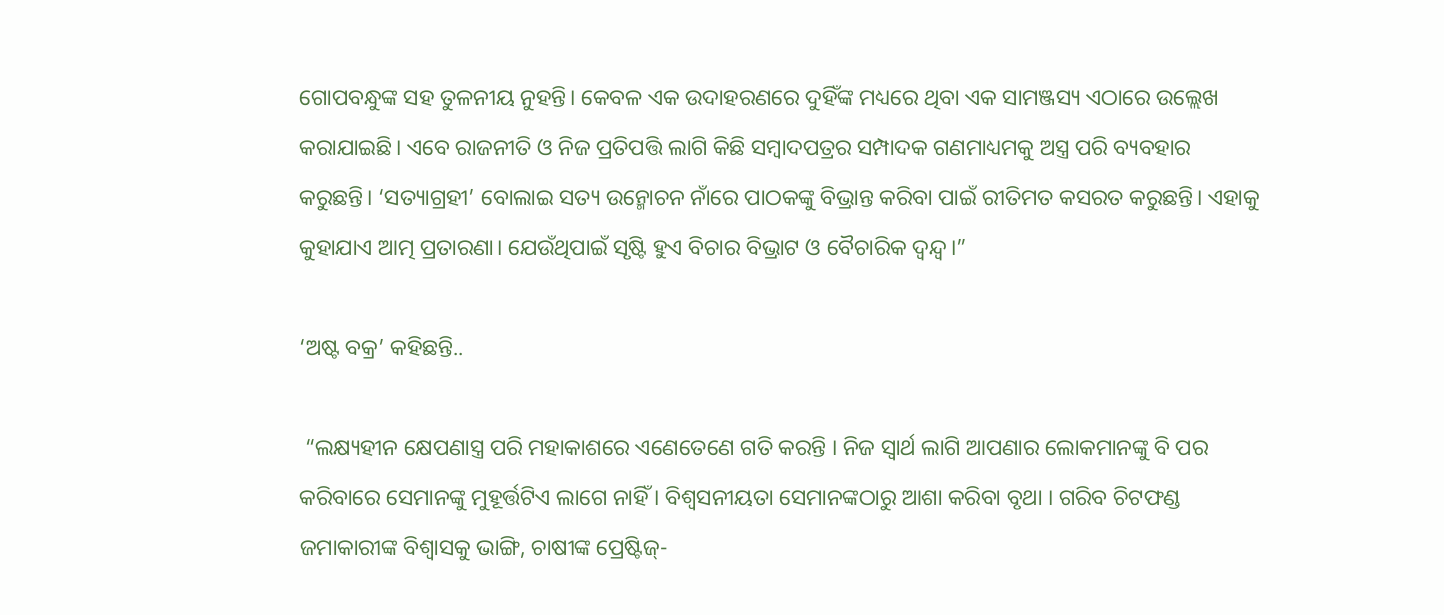ଗୋପବନ୍ଧୁଙ୍କ ସହ ତୁଳନୀୟ ନୁହନ୍ତି। କେବଳ ଏକ ଉଦାହରଣରେ ଦୁହିଁଙ୍କ ମଧ୍ୟରେ ଥିବା ଏକ ସାମଞ୍ଜସ୍ୟ ଏଠାରେ ଉଲ୍ଲେଖ କରାଯାଇଛି। ଏବେ ରାଜନୀତି ଓ ନିଜ ପ୍ରତିପତ୍ତି ଲାଗି କିଛି ସମ୍ବାଦପତ୍ରର ସମ୍ପାଦକ ଗଣମାଧ୍ୟମକୁ ଅସ୍ତ୍ର ପରି ବ୍ୟବହାର କରୁଛନ୍ତି। ‘ସତ୍ୟାଗ୍ରହୀ’ ବୋଲାଇ ସତ୍ୟ ଉନ୍ମୋଚନ ନାଁରେ ପାଠକଙ୍କୁ ବିଭ୍ରାନ୍ତ କରିବା ପାଇଁ ରୀତିମତ କସରତ କରୁଛନ୍ତି। ଏହାକୁ କୁହାଯାଏ ଆତ୍ମ ପ୍ରତାରଣା। ଯେଉଁଥିପାଇଁ ସୃଷ୍ଟି ହୁଏ ବିଚାର ବିଭ୍ରାଟ ଓ ବୈଚାରିକ ଦ୍ୱନ୍ଦ୍ୱ।”

‘ଅଷ୍ଟ ବକ୍ର’ କହିଛନ୍ତି..

 “ଲକ୍ଷ୍ୟହୀନ କ୍ଷେପଣାସ୍ତ୍ର ପରି ମହାକାଶରେ ଏଣେତେଣେ ଗତି କରନ୍ତି । ନିଜ ସ୍ବାର୍ଥ ଲାଗି ଆପଣାର ଲୋକମାନଙ୍କୁ ବି ପର କରିବାରେ ସେମାନଙ୍କୁ ମୁହୂର୍ତ୍ତଟିଏ ଲାଗେ ନାହିଁ । ବିଶ୍ବସନୀୟତା ସେମାନଙ୍କଠାରୁ ଆଶା କରିବା ବୃଥା । ଗରିବ ଚିଟଫଣ୍ଡ ଜମାକାରୀଙ୍କ ବିଶ୍ବାସକୁ ଭାଙ୍ଗି, ଚାଷୀଙ୍କ ପ୍ରେଷ୍ଟିଜ୍-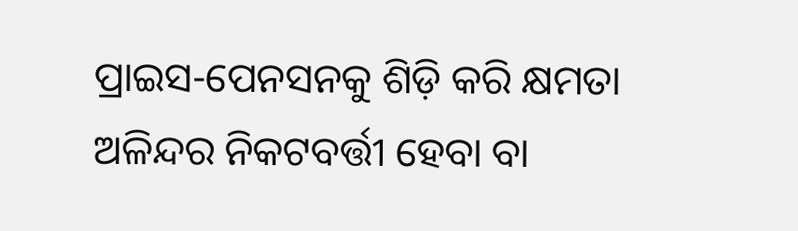ପ୍ରାଇସ-ପେନସନକୁ ଶିଡ଼ି କରି କ୍ଷମତା ଅଳିନ୍ଦର ନିକଟବର୍ତ୍ତୀ ହେବା ବା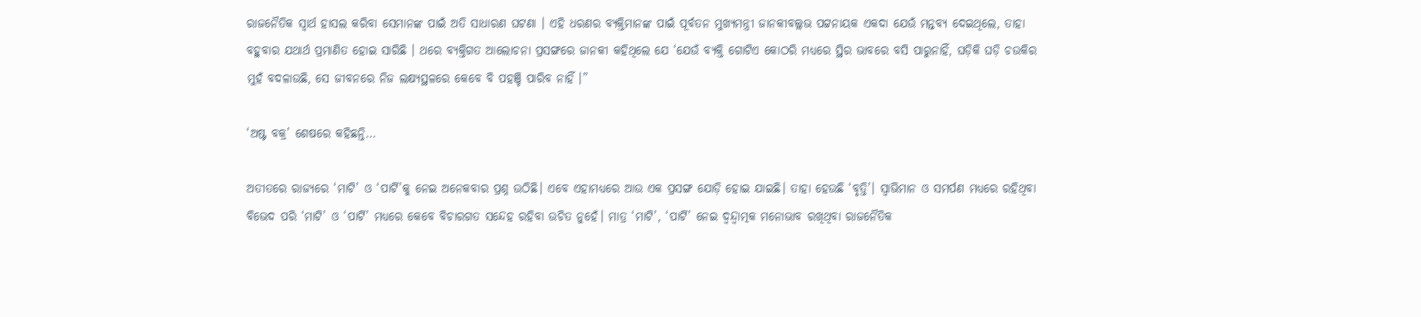ରାଜନୈତିକ ସ୍ବାର୍ଥ ହାସଲ କରିବା ସେମାନଙ୍କ ପାଇଁ ଅତି ସାଧାରଣ ଘଟଣା । ଏହି ଧରଣର ବ୍ୟକ୍ତିମାନଙ୍କ ପାଇଁ ପୂର୍ବତନ ମୁଖ୍ୟମନ୍ତ୍ରୀ ଜାନକୀବଲ୍ଲଭ ପଟ୍ଟନାୟକ ଏକଦା ଯେଉଁ ମନ୍ତବ୍ୟ ଦେଇଥିଲେ, ତାହା ବହୁବାର ଯଥାର୍ଥ ପ୍ରମାଣିତ ହୋଇ ସାରିଛି । ଥରେ ବ୍ୟକ୍ତିଗତ ଆଲୋଚନା ପ୍ରସଙ୍ଗରେ ଜାନକୀ କହିଥିଲେ ଯେ ‘ଯେଉଁ ବ୍ୟକ୍ତି ଗୋଟିଏ କୋଠରି ମଧ୍ୟରେ ସ୍ଥିର ଭାବରେ ବସି ପାରୁନାହିଁ, ଘଡ଼ିକି ଘଡ଼ି ଚଉକିର ମୁହଁ ବଦଳାଉଛି, ସେ ଜୀବନରେ ନିଜ ଲକ୍ଷ୍ୟସ୍ଥଳରେ କେବେ ବି ପହଞ୍ଚି ପାରିବ ନାହିଁ ।”

‘ଅଷ୍ଟ ବକ୍ର’ ଶେଷରେ କହିଛନ୍ତି…

ଅତୀତରେ ରାଜ୍ୟରେ ‘ମାଟି’ ଓ ‘ପାର୍ଟି’କୁ ନେଇ ଅନେକବାର ପ୍ରଶ୍ନ ଉଠିଛି। ଏବେ ଏହାମଧ୍ୟରେ ଆଉ ଏକ ପ୍ରସଙ୍ଗ ଯୋଡ଼ି ହୋଇ ଯାଇଛି। ତାହା ହେଉଛି ‘ବୃତ୍ତି’। ସ୍ୱାଭିମାନ ଓ ସମର୍ପଣ ମଧ୍ୟରେ ରହିଥିବା ବିଭେଦ ପରି ‘ମାଟି’ ଓ ‘ପାର୍ଟି’ ମଧ୍ୟରେ କେବେ ବିଚାରଗତ ସନ୍ଦେହ ରହିବା ଉଚିତ ନୁହେଁ। ମାତ୍ର ‘ମାଟି’, ‘ପାର୍ଟି’ ନେଇ ଦ୍ୱନ୍ଦ୍ୱାତ୍ମକ ମନୋଭାବ ରଖିଥିବା ରାଜନୈତିକ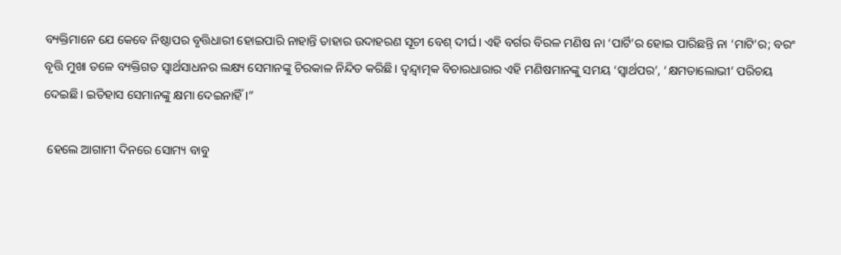ବ୍ୟକ୍ତିମାନେ ଯେ କେବେ ନିଷ୍ଠାପର ବୃତ୍ତିଧାରୀ ହୋଇପାରି ନାହାନ୍ତି ତାହାର ଉଦାହରଣ ସୂଚୀ ବେଶ୍‍ ଦୀର୍ଘ। ଏହି ବର୍ଗର ବିରଳ ମଣିଷ ନା ‘ପାର୍ଟି’ର ହୋଇ ପାରିଛନ୍ତି ନା ‘ମାଟି’ର; ବରଂ ବୃତ୍ତି ମୁଖା ତଳେ ବ୍ୟକ୍ତିଗତ ସ୍ୱାର୍ଥସାଧନର ଲକ୍ଷ୍ୟ ସେମାନଙ୍କୁ ଚିରକାଳ ନିନ୍ଦିତ କରିଛି। ଦ୍ୱନ୍ଦ୍ୱାତ୍ମକ ବିଚାରଧାରାର ଏହି ମଣିଷମାନଙ୍କୁ ସମୟ ‘ସ୍ୱାର୍ଥପର’, ‘କ୍ଷମତାଲୋଭୀ’ ପରିଚୟ ଦେଇଛି। ଇତିହାସ ସେମାନଙ୍କୁ କ୍ଷମା ଦେଇନାହିଁ।”

 ହେଲେ ଆଗାମୀ ଦିନରେ ସୋମ୍ୟ ବାବୁ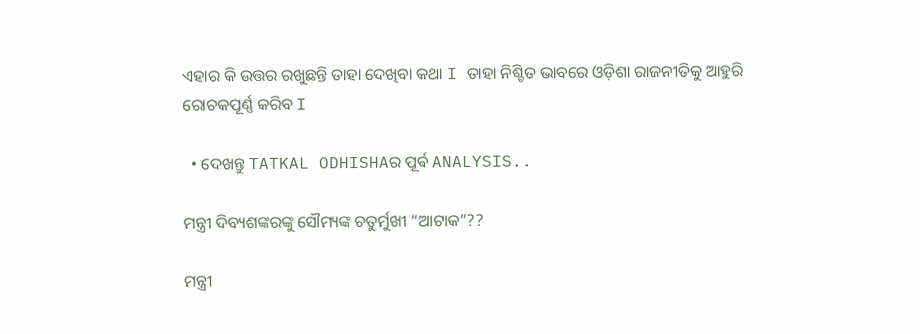ଏହାର କି ଉତ୍ତର ରଖୁଛନ୍ତି ତାହା ଦେଖିବା କଥା I ତାହା ନିଶ୍ଚିତ ଭାବରେ ଓଡ଼ିଶା ରାଜନୀତିକୁ ଆହୁରି ରୋଚକପୂର୍ଣ୍ଣ କରିବ I

  • ଦେଖନ୍ତୁ TATKAL ODHISHAର ପୂର୍ଵ ANALYSIS..

ମନ୍ତ୍ରୀ ଦିବ୍ୟଶଙ୍କରଙ୍କୁ ସୌମ୍ୟଙ୍କ ଚତୁର୍ମୁଖୀ “ଆଟାକ”??

ମନ୍ତ୍ରୀ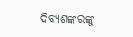ଦିବ୍ୟଶଙ୍କରଙ୍କୁ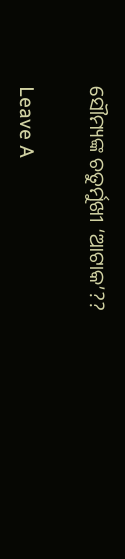ସୌମ୍ୟଙ୍କ ଚତୁର୍ମୁଖୀ ‘ଆଟାକ’??

Leave A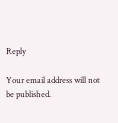Reply

Your email address will not be published.